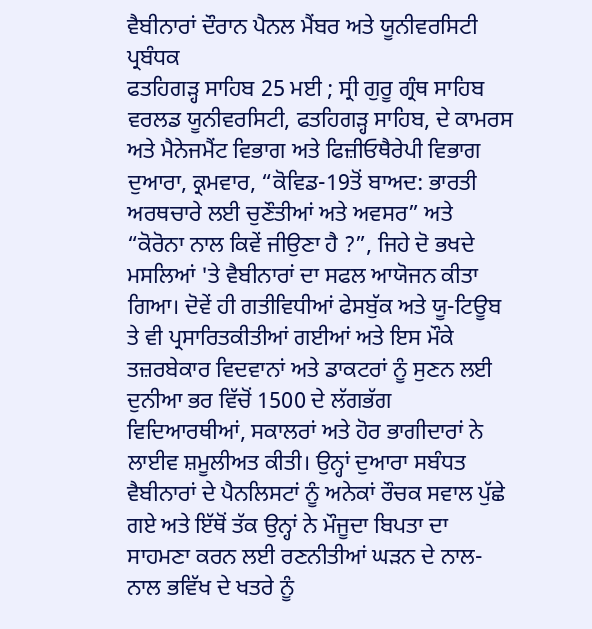ਵੈਬੀਨਾਰਾਂ ਦੌਰਾਨ ਪੈਨਲ ਮੈਂਬਰ ਅਤੇ ਯੂਨੀਵਰਸਿਟੀ ਪ੍ਰਬੰਧਕ
ਫਤਹਿਗੜ੍ਹ ਸਾਹਿਬ 25 ਮਈ ; ਸ੍ਰੀ ਗੁਰੂ ਗ੍ਰੰਥ ਸਾਹਿਬ ਵਰਲਡ ਯੂਨੀਵਰਸਿਟੀ, ਫਤਹਿਗੜ੍ਹ ਸਾਹਿਬ, ਦੇ ਕਾਮਰਸ ਅਤੇ ਮੈਨੇਜਮੈਂਟ ਵਿਭਾਗ ਅਤੇ ਫਿਜ਼ੀਓਥੈਰੇਪੀ ਵਿਭਾਗ ਦੁਆਰਾ, ਕ੍ਰਮਵਾਰ, “ਕੋਵਿਡ-19ਤੋਂ ਬਾਅਦ: ਭਾਰਤੀ ਅਰਥਚਾਰੇ ਲਈ ਚੁਣੌਤੀਆਂ ਅਤੇ ਅਵਸਰ” ਅਤੇ “ਕੋਰੋਨਾ ਨਾਲ ਕਿਵੇਂ ਜੀਉਣਾ ਹੈ ?”, ਜਿਹੇ ਦੋ ਭਖਦੇ ਮਸਲਿਆਂ 'ਤੇ ਵੈਬੀਨਾਰਾਂ ਦਾ ਸਫਲ ਆਯੋਜਨ ਕੀਤਾ ਗਿਆ। ਦੋਵੇਂ ਹੀ ਗਤੀਵਿਧੀਆਂ ਫੇਸਬੁੱਕ ਅਤੇ ਯੂ-ਟਿਊਬ ਤੇ ਵੀ ਪ੍ਰਸਾਰਿਤਕੀਤੀਆਂ ਗਈਆਂ ਅਤੇ ਇਸ ਮੌਕੇ ਤਜ਼ਰਬੇਕਾਰ ਵਿਦਵਾਨਾਂ ਅਤੇ ਡਾਕਟਰਾਂ ਨੂੰ ਸੁਣਨ ਲਈ ਦੁਨੀਆ ਭਰ ਵਿੱਚੋਂ 1500 ਦੇ ਲੱਗਭੱਗ ਵਿਦਿਆਰਥੀਆਂ, ਸਕਾਲਰਾਂ ਅਤੇ ਹੋਰ ਭਾਗੀਦਾਰਾਂ ਨੇ ਲਾਈਵ ਸ਼ਮੂਲੀਅਤ ਕੀਤੀ। ਉਨ੍ਹਾਂ ਦੁਆਰਾ ਸਬੰਧਤ ਵੈਬੀਨਾਰਾਂ ਦੇ ਪੈਨਲਿਸਟਾਂ ਨੂੰ ਅਨੇਕਾਂ ਰੌਚਕ ਸਵਾਲ ਪੁੱਛੇ ਗਏ ਅਤੇ ਇੱਥੋਂ ਤੱਕ ਉਨ੍ਹਾਂ ਨੇ ਮੌਜੂਦਾ ਬਿਪਤਾ ਦਾ ਸਾਹਮਣਾ ਕਰਨ ਲਈ ਰਣਨੀਤੀਆਂ ਘੜਨ ਦੇ ਨਾਲ-ਨਾਲ ਭਵਿੱਖ ਦੇ ਖਤਰੇ ਨੂੰ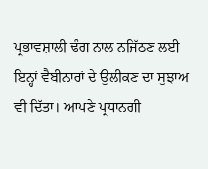ਪ੍ਰਭਾਵਸ਼ਾਲੀ ਢੰਗ ਨਾਲ ਨਜਿੱਠਣ ਲਈ ਇਨ੍ਹਾਂ ਵੈਬੀਨਾਰਾਂ ਦੇ ਉਲੀਕਣ ਦਾ ਸੁਝਾਅ ਵੀ ਦਿੱਤਾ। ਆਪਣੇ ਪ੍ਰਧਾਨਗੀ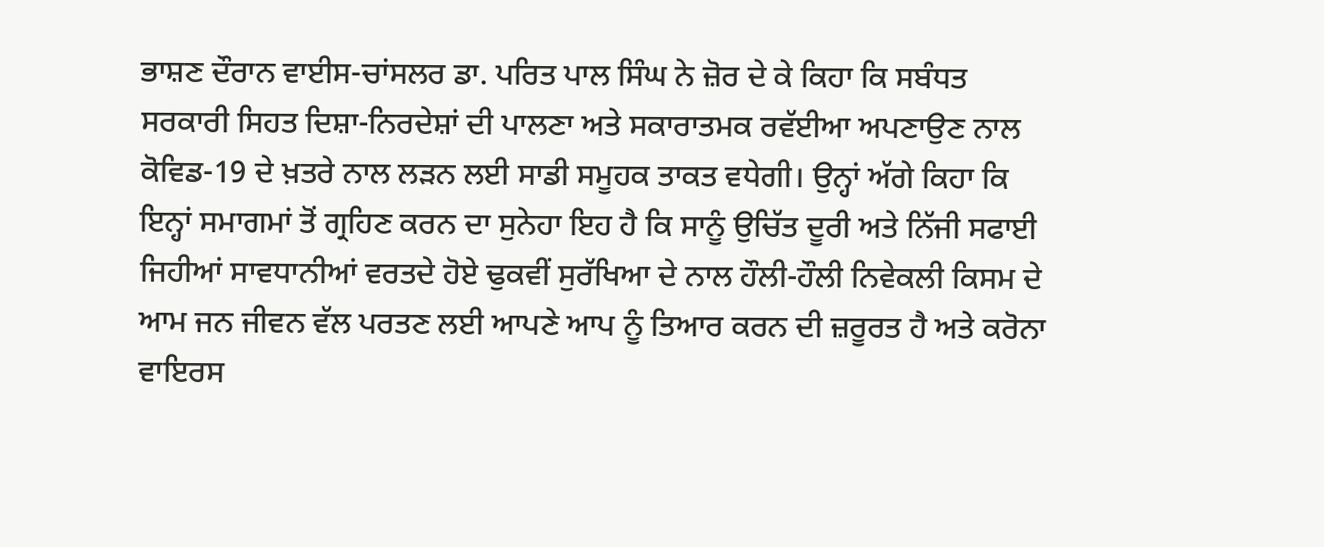ਭਾਸ਼ਣ ਦੌਰਾਨ ਵਾਈਸ-ਚਾਂਸਲਰ ਡਾ. ਪਰਿਤ ਪਾਲ ਸਿੰਘ ਨੇ ਜ਼ੋਰ ਦੇ ਕੇ ਕਿਹਾ ਕਿ ਸਬੰਧਤ ਸਰਕਾਰੀ ਸਿਹਤ ਦਿਸ਼ਾ-ਨਿਰਦੇਸ਼ਾਂ ਦੀ ਪਾਲਣਾ ਅਤੇ ਸਕਾਰਾਤਮਕ ਰਵੱਈਆ ਅਪਣਾਉਣ ਨਾਲ ਕੋਵਿਡ-19 ਦੇ ਖ਼ਤਰੇ ਨਾਲ ਲੜਨ ਲਈ ਸਾਡੀ ਸਮੂਹਕ ਤਾਕਤ ਵਧੇਗੀ। ਉਨ੍ਹਾਂ ਅੱਗੇ ਕਿਹਾ ਕਿ ਇਨ੍ਹਾਂ ਸਮਾਗਮਾਂ ਤੋਂ ਗ੍ਰਹਿਣ ਕਰਨ ਦਾ ਸੁਨੇਹਾ ਇਹ ਹੈ ਕਿ ਸਾਨੂੰ ਉਚਿੱਤ ਦੂਰੀ ਅਤੇ ਨਿੱਜੀ ਸਫਾਈ ਜਿਹੀਆਂ ਸਾਵਧਾਨੀਆਂ ਵਰਤਦੇ ਹੋਏ ਢੁਕਵੀਂ ਸੁਰੱਖਿਆ ਦੇ ਨਾਲ ਹੌਲੀ-ਹੌਲੀ ਨਿਵੇਕਲੀ ਕਿਸਮ ਦੇ ਆਮ ਜਨ ਜੀਵਨ ਵੱਲ ਪਰਤਣ ਲਈ ਆਪਣੇ ਆਪ ਨੂੰ ਤਿਆਰ ਕਰਨ ਦੀ ਜ਼ਰੂਰਤ ਹੈ ਅਤੇ ਕਰੋਨਾ ਵਾਇਰਸ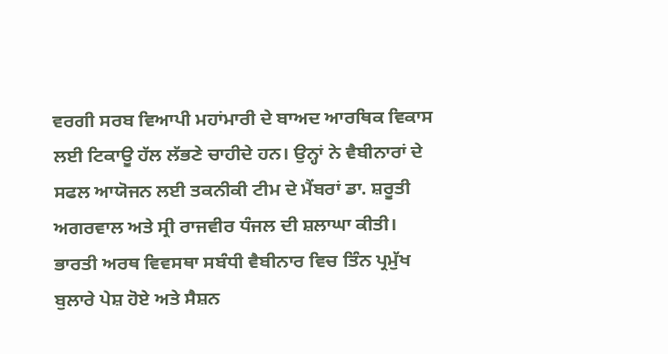ਵਰਗੀ ਸਰਬ ਵਿਆਪੀ ਮਹਾਂਮਾਰੀ ਦੇ ਬਾਅਦ ਆਰਥਿਕ ਵਿਕਾਸ ਲਈ ਟਿਕਾਊ ਹੱਲ ਲੱਭਣੇ ਚਾਹੀਦੇ ਹਨ। ਉਨ੍ਹਾਂ ਨੇ ਵੈਬੀਨਾਰਾਂ ਦੇ ਸਫਲ ਆਯੋਜਨ ਲਈ ਤਕਨੀਕੀ ਟੀਮ ਦੇ ਮੈਂਬਰਾਂ ਡਾ. ਸ਼ਰੂਤੀ ਅਗਰਵਾਲ ਅਤੇ ਸ੍ਰੀ ਰਾਜਵੀਰ ਧੰਜਲ ਦੀ ਸ਼ਲਾਘਾ ਕੀਤੀ।
ਭਾਰਤੀ ਅਰਥ ਵਿਵਸਥਾ ਸਬੰਧੀ ਵੈਬੀਨਾਰ ਵਿਚ ਤਿੰਨ ਪ੍ਰਮੁੱਖ ਬੁਲਾਰੇ ਪੇਸ਼ ਹੋਏ ਅਤੇ ਸੈਸ਼ਨ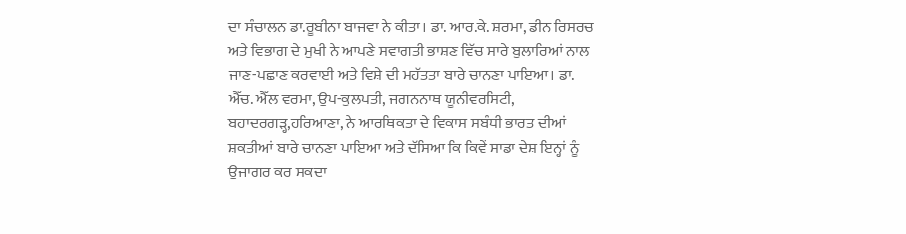ਦਾ ਸੰਚਾਲਨ ਡਾ.ਰੂਬੀਨਾ ਬਾਜਵਾ ਨੇ ਕੀਤਾ। ਡਾ. ਆਰ.ਕੇ. ਸ਼ਰਮਾ, ਡੀਨ ਰਿਸਰਚ ਅਤੇ ਵਿਭਾਗ ਦੇ ਮੁਖੀ ਨੇ ਆਪਣੇ ਸਵਾਗਤੀ ਭਾਸ਼ਣ ਵਿੱਚ ਸਾਰੇ ਬੁਲਾਰਿਆਂ ਨਾਲ ਜਾਣ-ਪਛਾਣ ਕਰਵਾਈ ਅਤੇ ਵਿਸ਼ੇ ਦੀ ਮਹੱਤਤਾ ਬਾਰੇ ਚਾਨਣਾ ਪਾਇਆ। ਡਾ. ਐੱਚ. ਐੱਲ ਵਰਮਾ, ਉਪ-ਕੁਲਪਤੀ, ਜਗਨਨਾਥ ਯੂਨੀਵਰਸਿਟੀ, ਬਹਾਦਰਗੜ੍ਹ,ਹਰਿਆਣਾ, ਨੇ ਆਰਥਿਕਤਾ ਦੇ ਵਿਕਾਸ ਸਬੰਧੀ ਭਾਰਤ ਦੀਆਂ ਸ਼ਕਤੀਆਂ ਬਾਰੇ ਚਾਨਣਾ ਪਾਇਆ ਅਤੇ ਦੱਸਿਆ ਕਿ ਕਿਵੇਂ ਸਾਡਾ ਦੇਸ਼ ਇਨ੍ਹਾਂ ਨੂੰ ਉਜਾਗਰ ਕਰ ਸਕਦਾ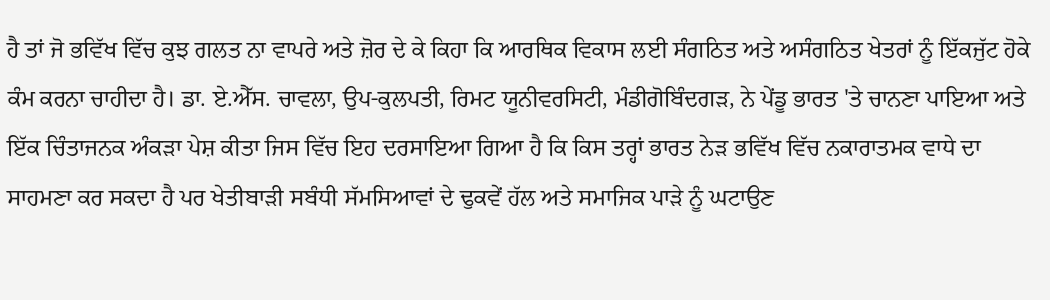ਹੈ ਤਾਂ ਜੋ ਭਵਿੱਖ ਵਿੱਚ ਕੁਝ ਗਲਤ ਨਾ ਵਾਪਰੇ ਅਤੇ ਜ਼ੋਰ ਦੇ ਕੇ ਕਿਹਾ ਕਿ ਆਰਥਿਕ ਵਿਕਾਸ ਲਈ ਸੰਗਠਿਤ ਅਤੇ ਅਸੰਗਠਿਤ ਖੇਤਰਾਂ ਨੂੰ ਇੱਕਜੁੱਟ ਹੋਕੇ ਕੰਮ ਕਰਨਾ ਚਾਹੀਦਾ ਹੈ। ਡਾ. ਏ.ਐੱਸ. ਚਾਵਲਾ, ਉਪ-ਕੁਲਪਤੀ, ਰਿਮਟ ਯੂਨੀਵਰਸਿਟੀ, ਮੰਡੀਗੋਬਿੰਦਗੜ, ਨੇ ਪੇਂਡੂ ਭਾਰਤ 'ਤੇ ਚਾਨਣਾ ਪਾਇਆ ਅਤੇ ਇੱਕ ਚਿੰਤਾਜਨਕ ਅੰਕੜਾ ਪੇਸ਼ ਕੀਤਾ ਜਿਸ ਵਿੱਚ ਇਹ ਦਰਸਾਇਆ ਗਿਆ ਹੈ ਕਿ ਕਿਸ ਤਰ੍ਹਾਂ ਭਾਰਤ ਨੇੜ ਭਵਿੱਖ ਵਿੱਚ ਨਕਾਰਾਤਮਕ ਵਾਧੇ ਦਾ ਸਾਹਮਣਾ ਕਰ ਸਕਦਾ ਹੈ ਪਰ ਖੇਤੀਬਾੜੀ ਸਬੰਧੀ ਸੱਮਸਿਆਵਾਂ ਦੇ ਢੁਕਵੇਂ ਹੱਲ ਅਤੇ ਸਮਾਜਿਕ ਪਾੜੇ ਨੂੰ ਘਟਾਉਣ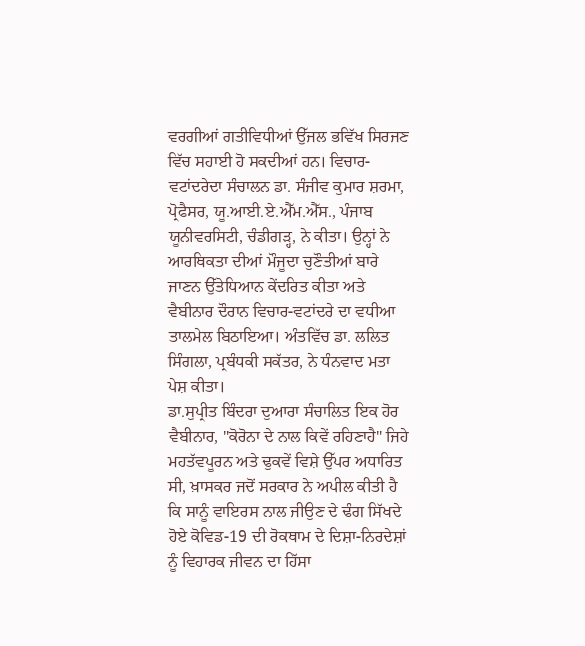ਵਰਗੀਆਂ ਗਤੀਵਿਧੀਆਂ ਉੱਜਲ ਭਵਿੱਖ ਸਿਰਜਣ ਵਿੱਚ ਸਹਾਈ ਹੋ ਸਕਦੀਆਂ ਹਨ। ਵਿਚਾਰ-ਵਟਾਂਦਰੇਦਾ ਸੰਚਾਲਨ ਡਾ. ਸੰਜੀਵ ਕੁਮਾਰ ਸ਼ਰਮਾ, ਪ੍ਰੋਫੈਸਰ, ਯੂ.ਆਈ.ਏ.ਐੱਮ.ਐੱਸ., ਪੰਜਾਬ ਯੂਨੀਵਰਸਿਟੀ, ਚੰਡੀਗੜ੍ਹ, ਨੇ ਕੀਤਾ। ਉਨ੍ਹਾਂ ਨੇ ਆਰਥਿਕਤਾ ਦੀਆਂ ਮੌਜੂਦਾ ਚੁਣੌਤੀਆਂ ਬਾਰੇ ਜਾਣਨ ਉੱਤੇਧਿਆਨ ਕੇਂਦਰਿਤ ਕੀਤਾ ਅਤੇ ਵੈਬੀਨਾਰ ਦੌਰਾਨ ਵਿਚਾਰ-ਵਟਾਂਦਰੇ ਦਾ ਵਧੀਆ ਤਾਲਮੇਲ ਬਿਠਾਇਆ। ਅੰਤਵਿੱਚ ਡਾ. ਲਲਿਤ ਸਿੰਗਲਾ, ਪ੍ਰਬੰਧਕੀ ਸਕੱਤਰ, ਨੇ ਧੰਨਵਾਦ ਮਤਾ ਪੇਸ਼ ਕੀਤਾ।
ਡਾ.ਸੁਪ੍ਰੀਤ ਬਿੰਦਰਾ ਦੁਆਰਾ ਸੰਚਾਲਿਤ ਇਕ ਹੋਰ ਵੈਬੀਨਾਰ, "ਕੋਰੋਨਾ ਦੇ ਨਾਲ ਕਿਵੇਂ ਰਹਿਣਾਹੈ" ਜਿਹੇ ਮਹਤੱਵਪੂਰਨ ਅਤੇ ਢੁਕਵੇਂ ਵਿਸ਼ੇ ਉੱਪਰ ਅਧਾਰਿਤ ਸੀ, ਖ਼ਾਸਕਰ ਜਦੋਂ ਸਰਕਾਰ ਨੇ ਅਪੀਲ ਕੀਤੀ ਹੈ ਕਿ ਸਾਨੂੰ ਵਾਇਰਸ ਨਾਲ ਜੀਉਣ ਦੇ ਢੰਗ ਸਿੱਖਦੇ ਹੋਏ ਕੋਵਿਡ-19 ਦੀ ਰੋਕਥਾਮ ਦੇ ਦਿਸ਼ਾ-ਨਿਰਦੇਸ਼ਾਂ ਨੂੰ ਵਿਹਾਰਕ ਜੀਵਨ ਦਾ ਹਿੱਸਾ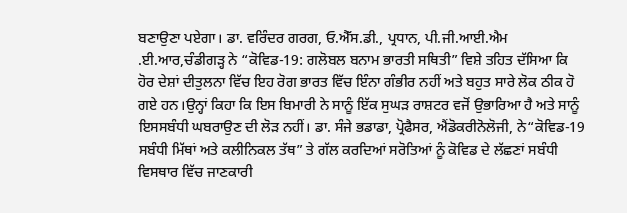ਬਣਾਉਣਾ ਪਏਗਾ। ਡਾ. ਵਰਿੰਦਰ ਗਰਗ, ਓ.ਐੱਸ.ਡੀ., ਪ੍ਰਧਾਨ, ਪੀ.ਜੀ.ਆਈ.ਐਮ .ਈ.ਆਰ,ਚੰਡੀਗੜ੍ਹ ਨੇ “ਕੋਵਿਡ-19: ਗਲੋਬਲ ਬਨਾਮ ਭਾਰਤੀ ਸਥਿਤੀ” ਵਿਸ਼ੇ ਤਹਿਤ ਦੱਸਿਆ ਕਿ ਹੋਰ ਦੇਸ਼ਾਂ ਦੀਤੁਲਨਾ ਵਿੱਚ ਇਹ ਰੋਗ ਭਾਰਤ ਵਿੱਚ ਇੰਨਾ ਗੰਭੀਰ ਨਹੀਂ ਅਤੇ ਬਹੁਤ ਸਾਰੇ ਲੋਕ ਠੀਕ ਹੋ ਗਏ ਹਨ।ਉਨ੍ਹਾਂ ਕਿਹਾ ਕਿ ਇਸ ਬਿਮਾਰੀ ਨੇ ਸਾਨੂੰ ਇੱਕ ਸੁਘੜ ਰਾਸ਼ਟਰ ਵਜੋਂ ਉਭਾਰਿਆ ਹੈ ਅਤੇ ਸਾਨੂੰ ਇਸਸਬੰਧੀ ਘਬਰਾਉਣ ਦੀ ਲੋੜ ਨਹੀਂ। ਡਾ. ਸੰਜੇ ਭਡਾਡਾ, ਪ੍ਰੋਫੈਸਰ, ਐਂਡੋਕਰੀਨੋਲੋਜੀ, ਨੇ“ਕੋਵਿਡ-19 ਸਬੰਧੀ ਮਿੱਥਾਂ ਅਤੇ ਕਲੀਨਿਕਲ ਤੱਥ” ਤੇ ਗੱਲ ਕਰਦਿਆਂ ਸਰੋਤਿਆਂ ਨੂੰ ਕੋਵਿਡ ਦੇ ਲੱਛਣਾਂ ਸਬੰਧੀ ਵਿਸਥਾਰ ਵਿੱਚ ਜਾਣਕਾਰੀ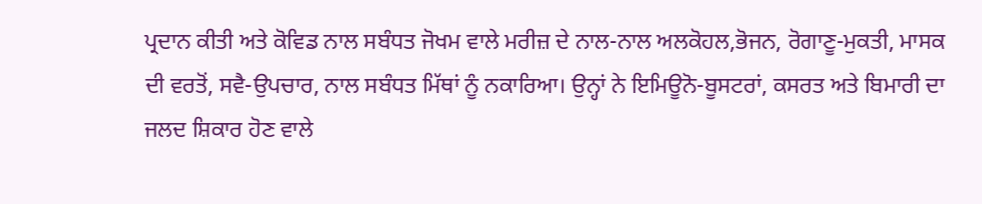ਪ੍ਰਦਾਨ ਕੀਤੀ ਅਤੇ ਕੋਵਿਡ ਨਾਲ ਸਬੰਧਤ ਜੋਖਮ ਵਾਲੇ ਮਰੀਜ਼ ਦੇ ਨਾਲ-ਨਾਲ ਅਲਕੋਹਲ,ਭੋਜਨ, ਰੋਗਾਣੂ-ਮੁਕਤੀ, ਮਾਸਕ ਦੀ ਵਰਤੋਂ, ਸਵੈ-ਉਪਚਾਰ, ਨਾਲ ਸਬੰਧਤ ਮਿੱਥਾਂ ਨੂੰ ਨਕਾਰਿਆ। ਉਨ੍ਹਾਂ ਨੇ ਇਮਿਊਨੋ-ਬੂਸਟਰਾਂ, ਕਸਰਤ ਅਤੇ ਬਿਮਾਰੀ ਦਾ ਜਲਦ ਸ਼ਿਕਾਰ ਹੋਣ ਵਾਲੇ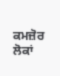ਕਮਜ਼ੋਰ ਲੋਕਾਂ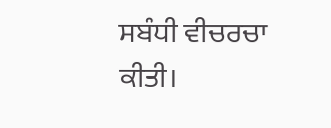ਸਬੰਧੀ ਵੀਚਰਚਾ ਕੀਤੀ।